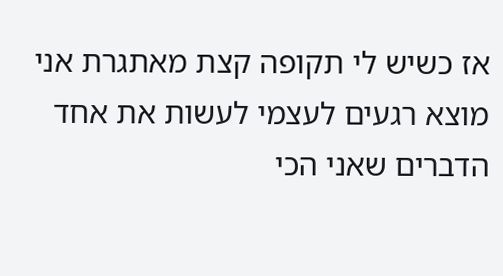אז כשיש לי תקופה קצת מאתגרת אני מוצא רגעים לעצמי לעשות את אחד הדברים שאני הכי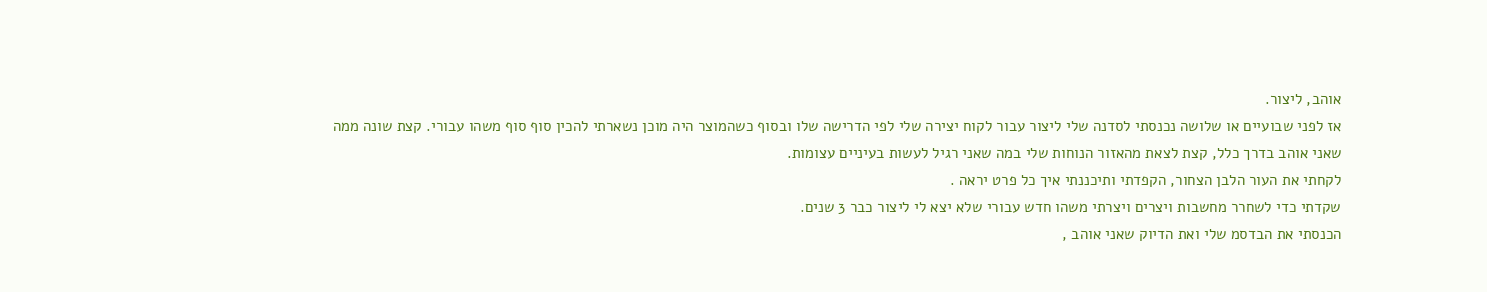אוהב, ליצור.
אז לפני שבועיים או שלושה נכנסתי לסדנה שלי ליצור עבור לקוח יצירה שלי לפי הדרישה שלו ובסוף כשהמוצר היה מוכן נשארתי להכין סוף סוף משהו עבורי. קצת שונה ממה שאני אוהב בדרך כלל, קצת לצאת מהאזור הנוחות שלי במה שאני רגיל לעשות בעיניים עצומות.
לקחתי את העור הלבן הצחור, הקפדתי ותיכננתי איך כל פרט יראה .
שקדתי כדי לשחרר מחשבות ויצרים ויצרתי משהו חדש עבורי שלא יצא לי ליצור כבר 3 שנים.
הכנסתי את הבדסמ שלי ואת הדיוק שאני אוהב ,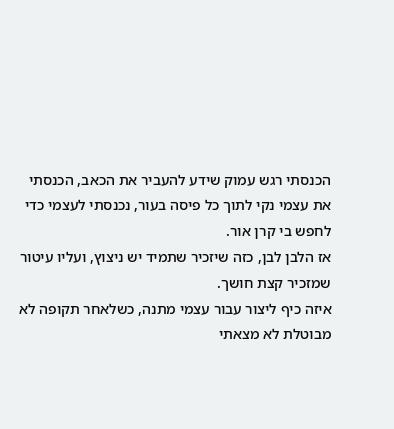הכנסתי רגש עמוק שידע להעביר את הכאב, הכנסתי את עצמי נקי לתוך כל פיסה בעור, נכנסתי לעצמי כדי לחפש בי קרן אור.
אז הלבן לבן, כזה שיזכיר שתמיד יש ניצוץ, ועליו עיטור שמזכיר קצת חושך.
איזה כיף ליצור עבור עצמי מתנה, כשלאחר תקופה לא מבוטלת לא מצאתי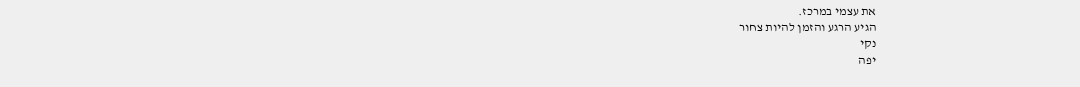את עצמי במרכז.
הגיע הרגע והזמן להיות צחור
נקי
יפה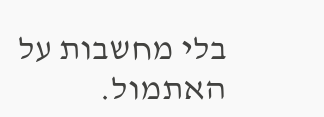בלי מחשבות על האתמול.